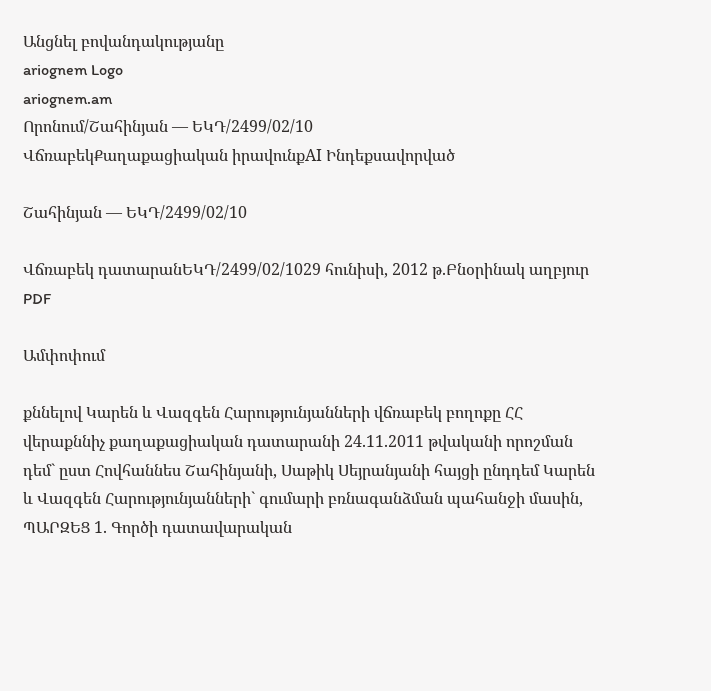Անցնել բովանդակությանը
ariognem Logo
ariognem.am
Որոնում/Շահինյան — ԵԿԴ/2499/02/10
ՎճռաբեկՔաղաքացիական իրավունքAI Ինդեքսավորված

Շահինյան — ԵԿԴ/2499/02/10

Վճռաբեկ դատարանԵԿԴ/2499/02/1029 հունիսի, 2012 թ.Բնօրինակ աղբյուր
PDF

Ամփոփում

քննելով Կարեն և Վազգեն Հարությունյանների վճռաբեկ բողոքը ՀՀ վերաքննիչ քաղաքացիական դատարանի 24.11.2011 թվականի որոշման դեմ` ըստ Հովհաննես Շահինյանի, Սաթիկ Սեյրանյանի հայցի ընդդեմ Կարեն և Վազգեն Հարությունյանների` գումարի բռնագանձման պահանջի մասին, ՊԱՐԶԵՑ 1. Գործի դատավարական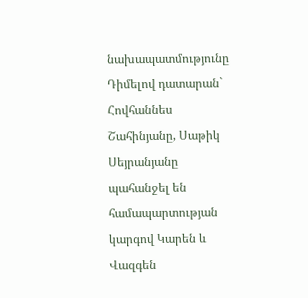նախապատմությունը Դիմելով դատարան` Հովհաննես Շահինյանը, Սաթիկ Սեյրանյանը պահանջել են համապարտության կարգով Կարեն և Վազգեն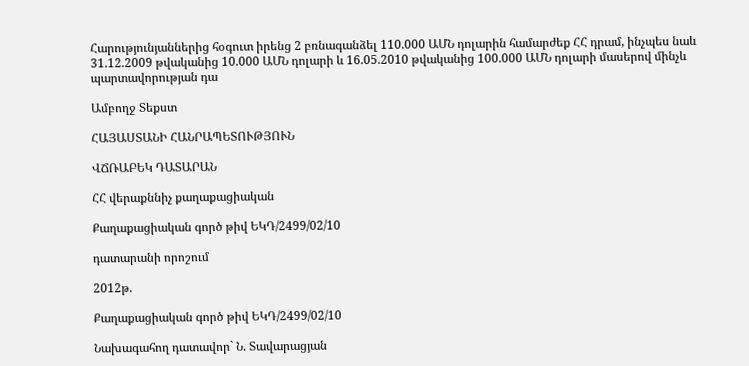Հարությունյաններից հօգուտ իրենց 2 բռնագանձել 110.000 ԱՄՆ դոլարին համարժեք ՀՀ դրամ, ինչպես նաև 31.12.2009 թվականից 10.000 ԱՄՆ դոլարի և 16.05.2010 թվականից 100.000 ԱՄՆ դոլարի մասերով մինչև պարտավորության դա

Ամբողջ Տեքստ

ՀԱՅԱՍՏԱՆԻ ՀԱՆՐԱՊԵՏՈՒԹՅՈՒՆ

ՎՃՌԱԲԵԿ ԴԱՏԱՐԱՆ

ՀՀ վերաքննիչ քաղաքացիական

Քաղաքացիական գործ թիվ ԵԿԴ/2499/02/10

դատարանի որոշում

2012թ.

Քաղաքացիական գործ թիվ ԵԿԴ/2499/02/10

Նախագահող դատավոր` Ն. Տավարացյան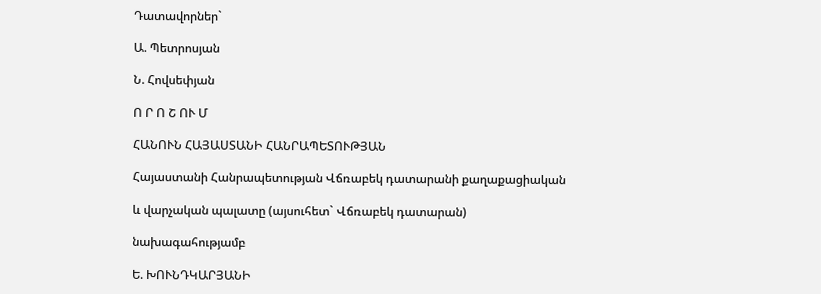Դատավորներ`

Ա. Պետրոսյան

Ն. Հովսեփյան

Ո Ր Ո Շ ՈՒ Մ

ՀԱՆՈՒՆ ՀԱՅԱՍՏԱՆԻ ՀԱՆՐԱՊԵՏՈՒԹՅԱՆ

Հայաստանի Հանրապետության Վճռաբեկ դատարանի քաղաքացիական

և վարչական պալատը (այսուհետ` Վճռաբեկ դատարան)

նախագահությամբ

Ե. ԽՈՒՆԴԿԱՐՅԱՆԻ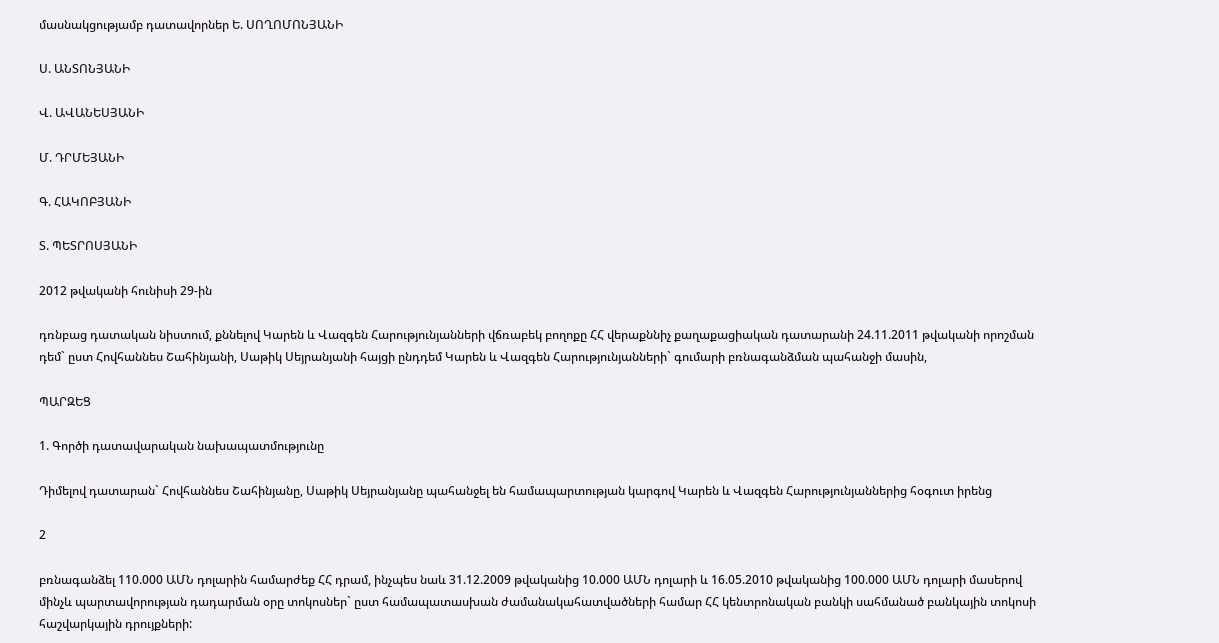մասնակցությամբ դատավորներ Ե. ՍՈՂՈՄՈՆՅԱՆԻ

Ս. ԱՆՏՈՆՅԱՆԻ

Վ. ԱՎԱՆԵՍՅԱՆԻ

Մ. ԴՐՄԵՅԱՆԻ

Գ. ՀԱԿՈԲՅԱՆԻ

Տ. ՊԵՏՐՈՍՅԱՆԻ

2012 թվականի հունիսի 29-ին

դռնբաց դատական նիստում, քննելով Կարեն և Վազգեն Հարությունյանների վճռաբեկ բողոքը ՀՀ վերաքննիչ քաղաքացիական դատարանի 24.11.2011 թվականի որոշման դեմ` ըստ Հովհաննես Շահինյանի, Սաթիկ Սեյրանյանի հայցի ընդդեմ Կարեն և Վազգեն Հարությունյանների` գումարի բռնագանձման պահանջի մասին,

ՊԱՐԶԵՑ

1. Գործի դատավարական նախապատմությունը

Դիմելով դատարան` Հովհաննես Շահինյանը, Սաթիկ Սեյրանյանը պահանջել են համապարտության կարգով Կարեն և Վազգեն Հարությունյաններից հօգուտ իրենց

2

բռնագանձել 110.000 ԱՄՆ դոլարին համարժեք ՀՀ դրամ, ինչպես նաև 31.12.2009 թվականից 10.000 ԱՄՆ դոլարի և 16.05.2010 թվականից 100.000 ԱՄՆ դոլարի մասերով մինչև պարտավորության դադարման օրը տոկոսներ` ըստ համապատասխան ժամանակահատվածների համար ՀՀ կենտրոնական բանկի սահմանած բանկային տոկոսի հաշվարկային դրույքների: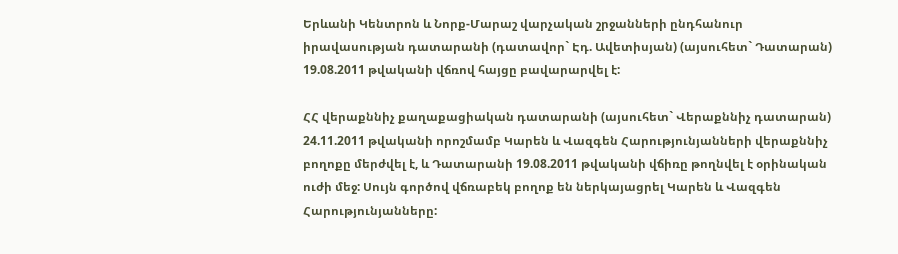Երևանի Կենտրոն և Նորք-Մարաշ վարչական շրջանների ընդհանուր իրավասության դատարանի (դատավոր` Էդ. Ավետիսյան) (այսուհետ` Դատարան) 19.08.2011 թվականի վճռով հայցը բավարարվել է:

ՀՀ վերաքննիչ քաղաքացիական դատարանի (այսուհետ` Վերաքննիչ դատարան) 24.11.2011 թվականի որոշմամբ Կարեն և Վազգեն Հարությունյանների վերաքննիչ բողոքը մերժվել է, և Դատարանի 19.08.2011 թվականի վճիռը թողնվել է օրինական ուժի մեջ: Սույն գործով վճռաբեկ բողոք են ներկայացրել Կարեն և Վազգեն Հարությունյանները: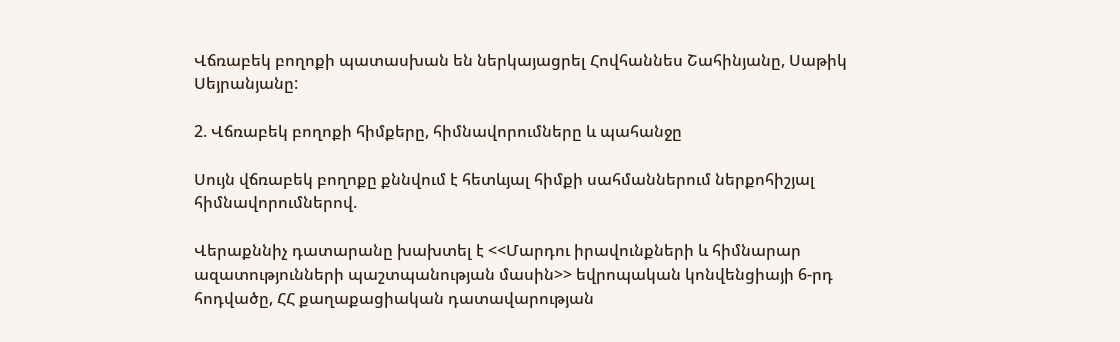Վճռաբեկ բողոքի պատասխան են ներկայացրել Հովհաննես Շահինյանը, Սաթիկ Սեյրանյանը:

2. Վճռաբեկ բողոքի հիմքերը, հիմնավորումները և պահանջը

Սույն վճռաբեկ բողոքը քննվում է հետևյալ հիմքի սահմաններում ներքոհիշյալ հիմնավորումներով.

Վերաքննիչ դատարանը խախտել է <<Մարդու իրավունքների և հիմնարար ազատությունների պաշտպանության մասին>> եվրոպական կոնվենցիայի 6-րդ հոդվածը, ՀՀ քաղաքացիական դատավարության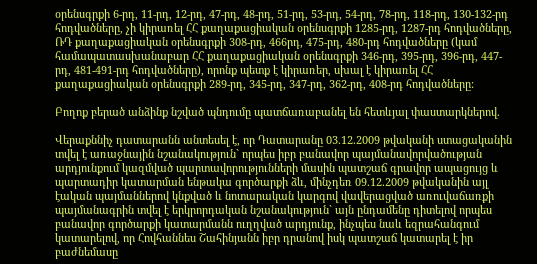օրենսգրքի 6-րդ, 11-րդ, 12-րդ, 47-րդ, 48-րդ, 51-րդ, 53-րդ, 54-րդ, 78-րդ, 118-րդ, 130-132-րդ հոդվածները, չի կիրառել ՀՀ քաղաքացիական օրենսգրքի 1285-րդ, 1287-րդ հոդվածները, ՌԴ քաղաքացիական օրենսգրքի 308-րդ, 466րդ, 475-րդ, 480-րդ հոդվածները (կամ համապատասխանաբար ՀՀ քաղաքացիական օրենսգրքի 346-րդ, 395-րդ, 396-րդ, 447-րդ, 481-491-րդ հոդվածները), որոնք պետք է կիրառեր, սխալ է կիրառել ՀՀ քաղաքացիական օրենսգրքի 289-րդ, 345-րդ, 347-րդ, 362-րդ, 408-րդ հոդվածները:

Բողոք բերած անձինք նշված պնդումը պատճառաբանել են հետևյալ փաստարկներով.

Վերաքննիչ դատարանն անտեսել է, որ Դատարանը 03.12.2009 թվականի ստացականին տվել է առաջնային նշանակություն` որպես իբր բանավոր պայմանավորվածության արդյունքում կազմված պարտավորությունների մասին պատշաճ գրավոր ապացույց և պարտադիր կատարման ենթակա գործարքի ձև, մինչդեռ 09.12.2009 թվականին այլ էական պայմաններով կնքված և նոտարական կարգով վավերացված առուվաճառքի պայմանագրին տվել է երկրորդական նշանակություն` այն ընդամենը դիտելով որպես բանավոր գործարքի կատարմանն ուղղված արդյունք, ինչպես նաև եզրահանգում կատարելով, որ Հովհաննես Շահինյանն իբր դրանով իսկ պատշաճ կատարել է իր բաժնեմասը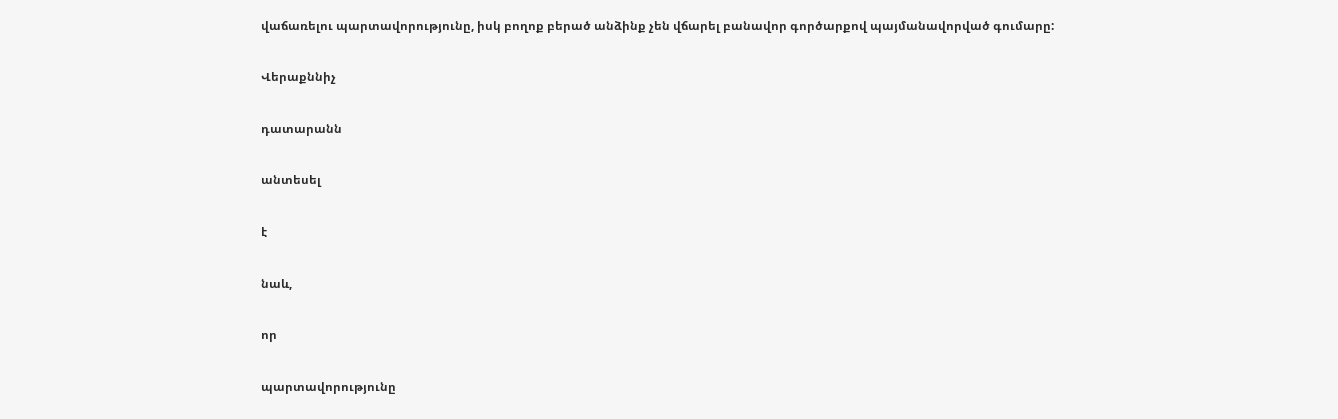վաճառելու պարտավորությունը, իսկ բողոք բերած անձինք չեն վճարել բանավոր գործարքով պայմանավորված գումարը:

Վերաքննիչ

դատարանն

անտեսել

է

նաև,

որ

պարտավորությունը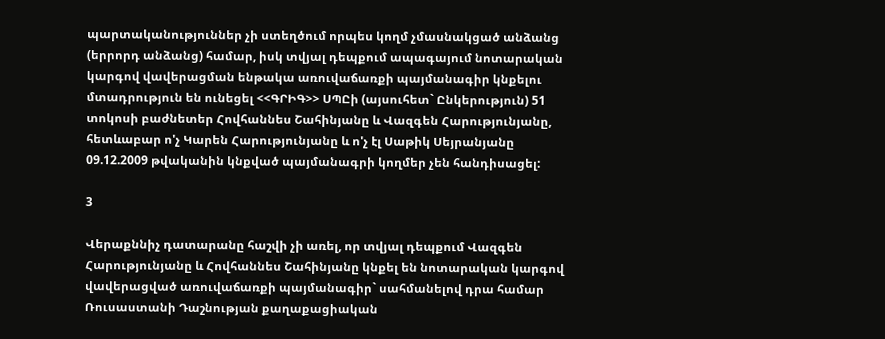պարտականություններ չի ստեղծում որպես կողմ չմասնակցած անձանց (երրորդ անձանց) համար, իսկ տվյալ դեպքում ապագայում նոտարական կարգով վավերացման ենթակա առուվաճառքի պայմանագիր կնքելու մտադրություն են ունեցել <<ԳՐԻԳ>> ՍՊԸի (այսուհետ` Ընկերություն) 51 տոկոսի բաժնետեր Հովհաննես Շահինյանը և Վազգեն Հարությունյանը, հետևաբար ո'չ Կարեն Հարությունյանը և ո'չ էլ Սաթիկ Սեյրանյանը 09.12.2009 թվականին կնքված պայմանագրի կողմեր չեն հանդիսացել:

3

Վերաքննիչ դատարանը հաշվի չի առել, որ տվյալ դեպքում Վազգեն Հարությունյանը և Հովհաննես Շահինյանը կնքել են նոտարական կարգով վավերացված առուվաճառքի պայմանագիր` սահմանելով դրա համար Ռուսաստանի Դաշնության քաղաքացիական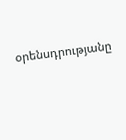օրենսդրությանը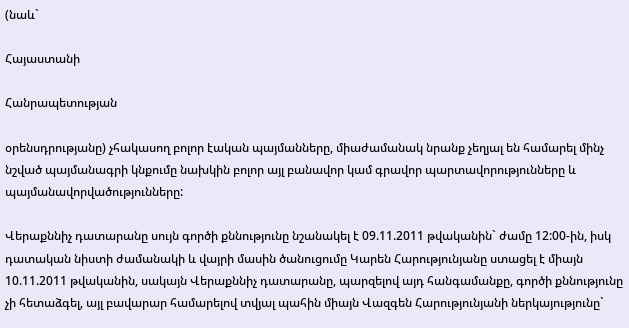(նաև`

Հայաստանի

Հանրապետության

օրենսդրությանը) չհակասող բոլոր էական պայմանները, միաժամանակ նրանք չեղյալ են համարել մինչ նշված պայմանագրի կնքումը նախկին բոլոր այլ բանավոր կամ գրավոր պարտավորությունները և պայմանավորվածությունները:

Վերաքննիչ դատարանը սույն գործի քննությունը նշանակել է 09.11.2011 թվականին` ժամը 12:00-ին, իսկ դատական նիստի ժամանակի և վայրի մասին ծանուցումը Կարեն Հարությունյանը ստացել է միայն 10.11.2011 թվականին, սակայն Վերաքննիչ դատարանը, պարզելով այդ հանգամանքը, գործի քննությունը չի հետաձգել, այլ բավարար համարելով տվյալ պահին միայն Վազգեն Հարությունյանի ներկայությունը`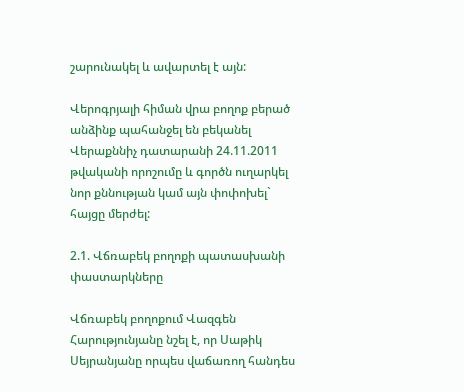շարունակել և ավարտել է այն:

Վերոգրյալի հիման վրա բողոք բերած անձինք պահանջել են բեկանել Վերաքննիչ դատարանի 24.11.2011 թվականի որոշումը և գործն ուղարկել նոր քննության կամ այն փոփոխել` հայցը մերժել:

2.1. Վճռաբեկ բողոքի պատասխանի փաստարկները

Վճռաբեկ բողոքում Վազգեն Հարությունյանը նշել է, որ Սաթիկ Սեյրանյանը որպես վաճառող հանդես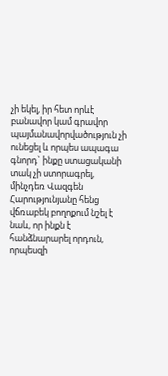չի եկել, իր հետ որևէ բանավոր կամ գրավոր պայմանավորվածություն չի ունեցել և որպես ապագա գնորդ` ինքը ստացականի տակ չի ստորագրել, մինչդեռ Վազգեն Հարությունյանը հենց վճռաբեկ բողոքում նշել է նաև, որ ինքն է հանձնարարել որդուն, որպեսզի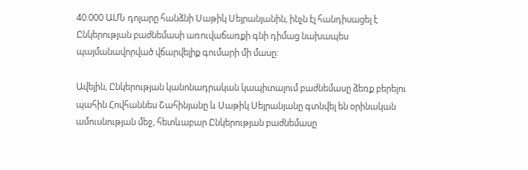40.000 ԱՄՆ դոլարը հանձնի Սաթիկ Սեյրանյանին, ինչն էլ հանդիսացել է Ընկերության բաժնեմասի առուվաճառքի գնի դիմաց նախապես պայմանավորված վճարվելիք գումարի մի մասը:

Ավելին, Ընկերության կանոնադրական կապիտալում բաժնեմասը ձեռք բերելու պահին Հովհաննես Շահինյանը և Սաթիկ Սեյրանյանը գտնվել են օրինական ամուսնության մեջ, հետևաբար Ընկերության բաժնեմասը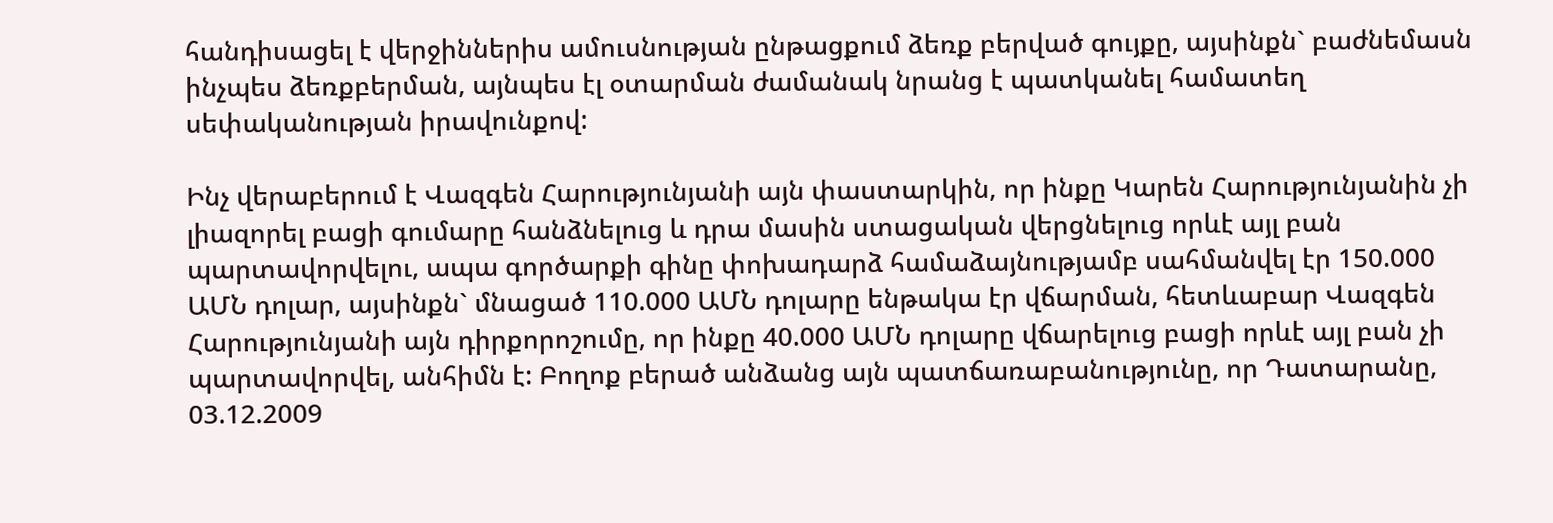հանդիսացել է վերջիններիս ամուսնության ընթացքում ձեռք բերված գույքը, այսինքն` բաժնեմասն ինչպես ձեռքբերման, այնպես էլ օտարման ժամանակ նրանց է պատկանել համատեղ սեփականության իրավունքով:

Ինչ վերաբերում է Վազգեն Հարությունյանի այն փաստարկին, որ ինքը Կարեն Հարությունյանին չի լիազորել բացի գումարը հանձնելուց և դրա մասին ստացական վերցնելուց որևէ այլ բան պարտավորվելու, ապա գործարքի գինը փոխադարձ համաձայնությամբ սահմանվել էր 150.000 ԱՄՆ դոլար, այսինքն` մնացած 110.000 ԱՄՆ դոլարը ենթակա էր վճարման, հետևաբար Վազգեն Հարությունյանի այն դիրքորոշումը, որ ինքը 40.000 ԱՄՆ դոլարը վճարելուց բացի որևէ այլ բան չի պարտավորվել, անհիմն է: Բողոք բերած անձանց այն պատճառաբանությունը, որ Դատարանը, 03.12.2009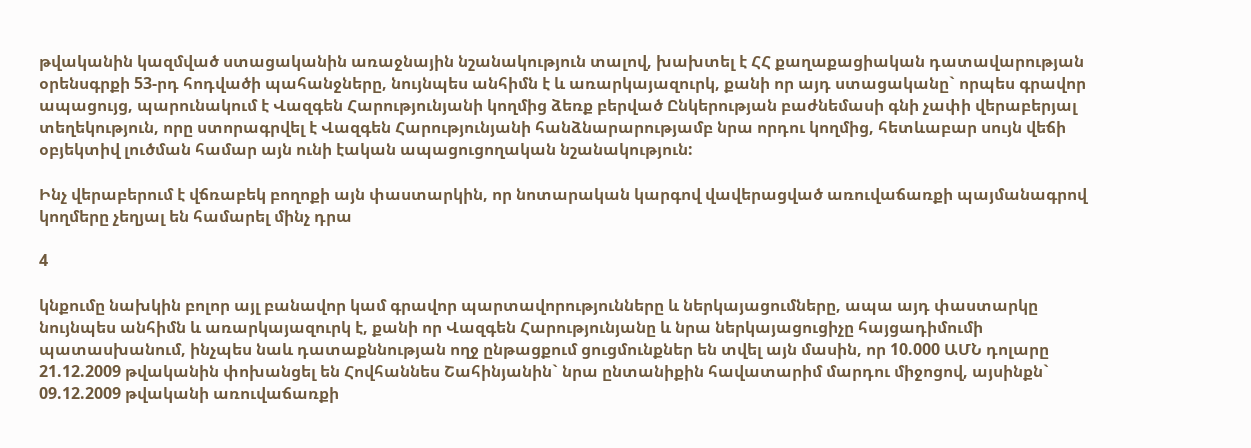թվականին կազմված ստացականին առաջնային նշանակություն տալով, խախտել է ՀՀ քաղաքացիական դատավարության օրենսգրքի 53-րդ հոդվածի պահանջները, նույնպես անհիմն է և առարկայազուրկ, քանի որ այդ ստացականը` որպես գրավոր ապացույց, պարունակում է Վազգեն Հարությունյանի կողմից ձեռք բերված Ընկերության բաժնեմասի գնի չափի վերաբերյալ տեղեկություն, որը ստորագրվել է Վազգեն Հարությունյանի հանձնարարությամբ նրա որդու կողմից, հետևաբար սույն վեճի օբյեկտիվ լուծման համար այն ունի էական ապացուցողական նշանակություն:

Ինչ վերաբերում է վճռաբեկ բողոքի այն փաստարկին, որ նոտարական կարգով վավերացված առուվաճառքի պայմանագրով կողմերը չեղյալ են համարել մինչ դրա

4

կնքումը նախկին բոլոր այլ բանավոր կամ գրավոր պարտավորությունները և ներկայացումները, ապա այդ փաստարկը նույնպես անհիմն և առարկայազուրկ է, քանի որ Վազգեն Հարությունյանը և նրա ներկայացուցիչը հայցադիմումի պատասխանում, ինչպես նաև դատաքննության ողջ ընթացքում ցուցմունքներ են տվել այն մասին, որ 10.000 ԱՄՆ դոլարը 21.12.2009 թվականին փոխանցել են Հովհաննես Շահինյանին` նրա ընտանիքին հավատարիմ մարդու միջոցով, այսինքն` 09.12.2009 թվականի առուվաճառքի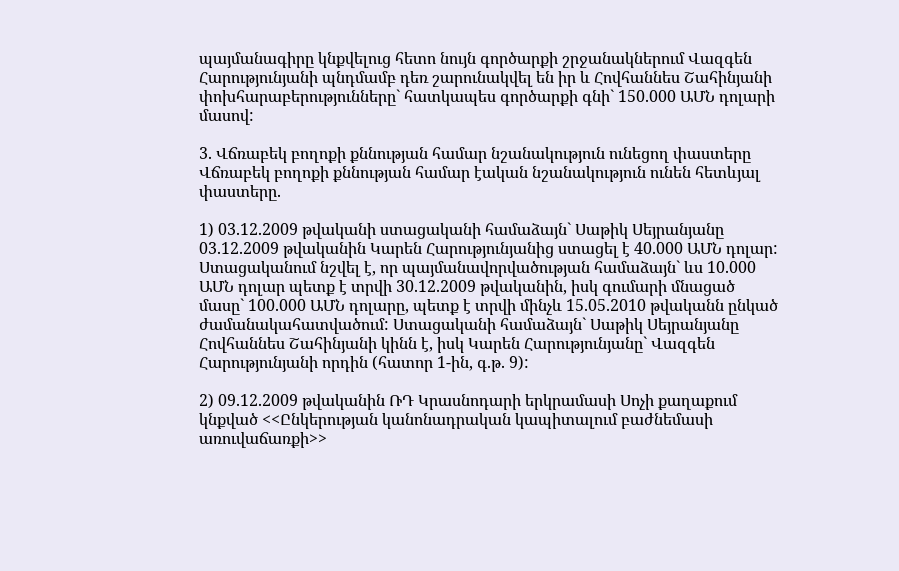պայմանագիրը կնքվելուց հետո նույն գործարքի շրջանակներում Վազգեն Հարությունյանի պնդմամբ դեռ շարունակվել են իր և Հովհաննես Շահինյանի փոխհարաբերությունները` հատկապես գործարքի գնի` 150.000 ԱՄՆ դոլարի մասով:

3. Վճռաբեկ բողոքի քննության համար նշանակություն ունեցող փաստերը Վճռաբեկ բողոքի քննության համար էական նշանակություն ունեն հետևյալ փաստերը.

1) 03.12.2009 թվականի ստացականի համաձայն` Սաթիկ Սեյրանյանը 03.12.2009 թվականին Կարեն Հարությունյանից ստացել է 40.000 ԱՄՆ դոլար: Ստացականում նշվել է, որ պայմանավորվածության համաձայն` ևս 10.000 ԱՄՆ դոլար պետք է տրվի 30.12.2009 թվականին, իսկ գումարի մնացած մասը` 100.000 ԱՄՆ դոլարը, պետք է տրվի մինչև 15.05.2010 թվականն ընկած ժամանակահատվածում: Ստացականի համաձայն` Սաթիկ Սեյրանյանը Հովհաննես Շահինյանի կինն է, իսկ Կարեն Հարությունյանը` Վազգեն Հարությունյանի որդին (հատոր 1-ին, գ.թ. 9):

2) 09.12.2009 թվականին ՌԴ Կրասնոդարի երկրամասի Սոչի քաղաքում կնքված <<Ընկերության կանոնադրական կապիտալում բաժնեմասի առուվաճառքի>>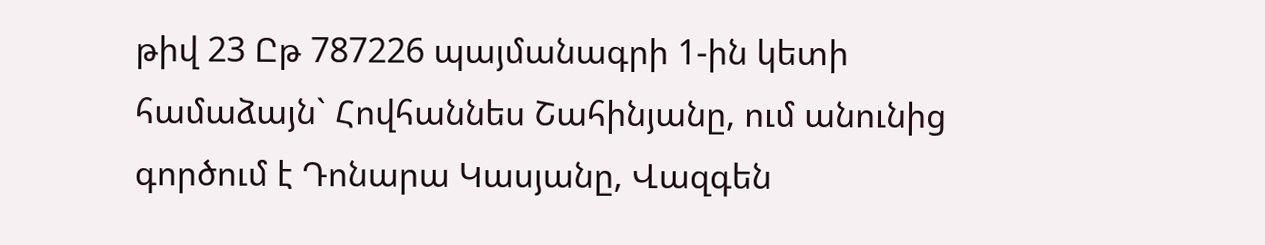թիվ 23 Ըթ 787226 պայմանագրի 1-ին կետի համաձայն` Հովհաննես Շահինյանը, ում անունից գործում է Դոնարա Կասյանը, Վազգեն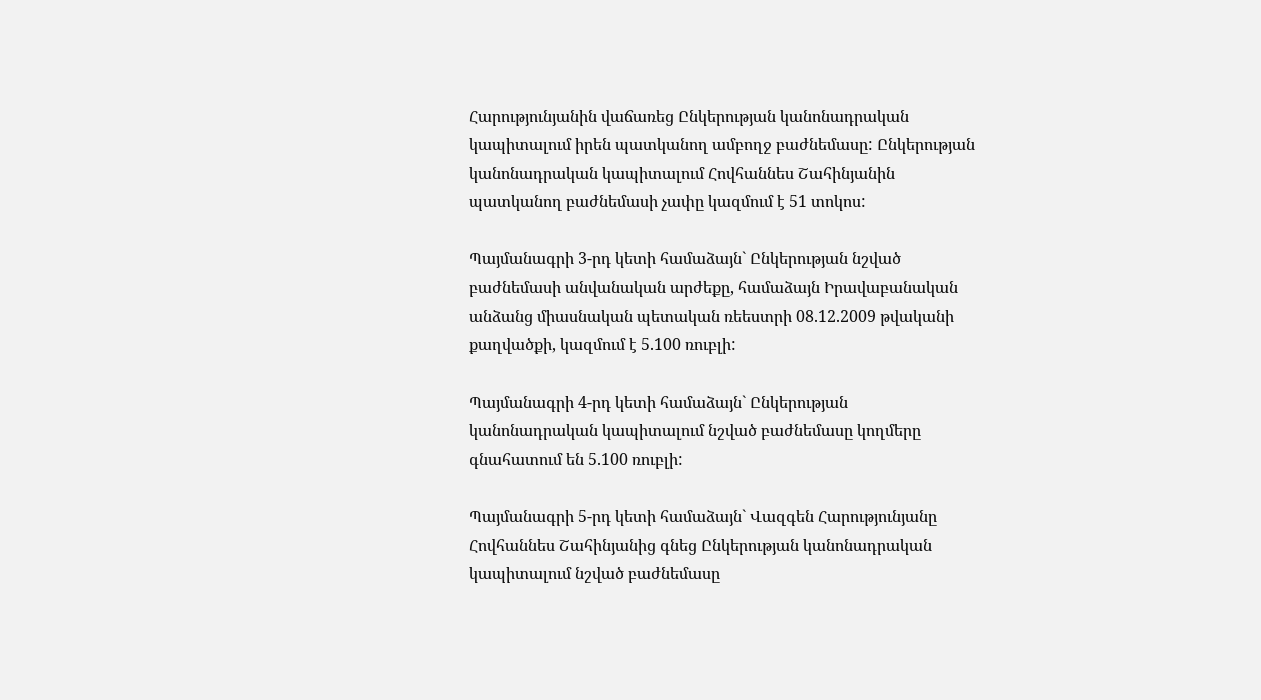Հարությունյանին վաճառեց Ընկերության կանոնադրական կապիտալում իրեն պատկանող ամբողջ բաժնեմասը: Ընկերության կանոնադրական կապիտալում Հովհաննես Շահինյանին պատկանող բաժնեմասի չափը կազմում է 51 տոկոս:

Պայմանագրի 3-րդ կետի համաձայն` Ընկերության նշված բաժնեմասի անվանական արժեքը, համաձայն Իրավաբանական անձանց միասնական պետական ռեեստրի 08.12.2009 թվականի քաղվածքի, կազմում է 5.100 ռուբլի:

Պայմանագրի 4-րդ կետի համաձայն` Ընկերության կանոնադրական կապիտալում նշված բաժնեմասը կողմերը գնահատում են 5.100 ռուբլի:

Պայմանագրի 5-րդ կետի համաձայն` Վազգեն Հարությունյանը Հովհաննես Շահինյանից գնեց Ընկերության կանոնադրական կապիտալում նշված բաժնեմասը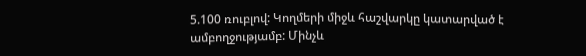5.100 ռուբլով: Կողմերի միջև հաշվարկը կատարված է ամբողջությամբ: Մինչև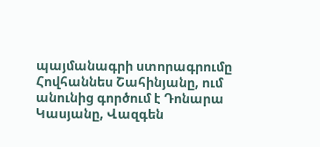պայմանագրի ստորագրումը Հովհաննես Շահինյանը, ում անունից գործում է Դոնարա Կասյանը, Վազգեն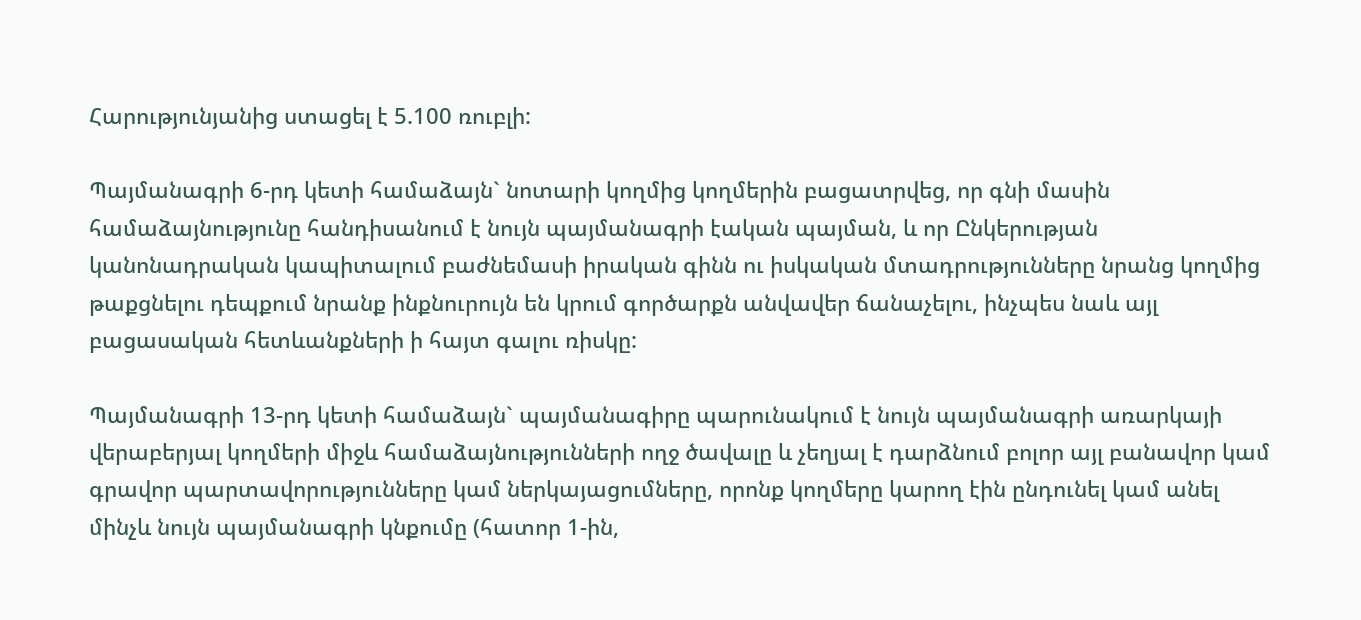Հարությունյանից ստացել է 5.100 ռուբլի:

Պայմանագրի 6-րդ կետի համաձայն` նոտարի կողմից կողմերին բացատրվեց, որ գնի մասին համաձայնությունը հանդիսանում է նույն պայմանագրի էական պայման, և որ Ընկերության կանոնադրական կապիտալում բաժնեմասի իրական գինն ու իսկական մտադրությունները նրանց կողմից թաքցնելու դեպքում նրանք ինքնուրույն են կրում գործարքն անվավեր ճանաչելու, ինչպես նաև այլ բացասական հետևանքների ի հայտ գալու ռիսկը:

Պայմանագրի 13-րդ կետի համաձայն` պայմանագիրը պարունակում է նույն պայմանագրի առարկայի վերաբերյալ կողմերի միջև համաձայնությունների ողջ ծավալը և չեղյալ է դարձնում բոլոր այլ բանավոր կամ գրավոր պարտավորությունները կամ ներկայացումները, որոնք կողմերը կարող էին ընդունել կամ անել մինչև նույն պայմանագրի կնքումը (հատոր 1-ին,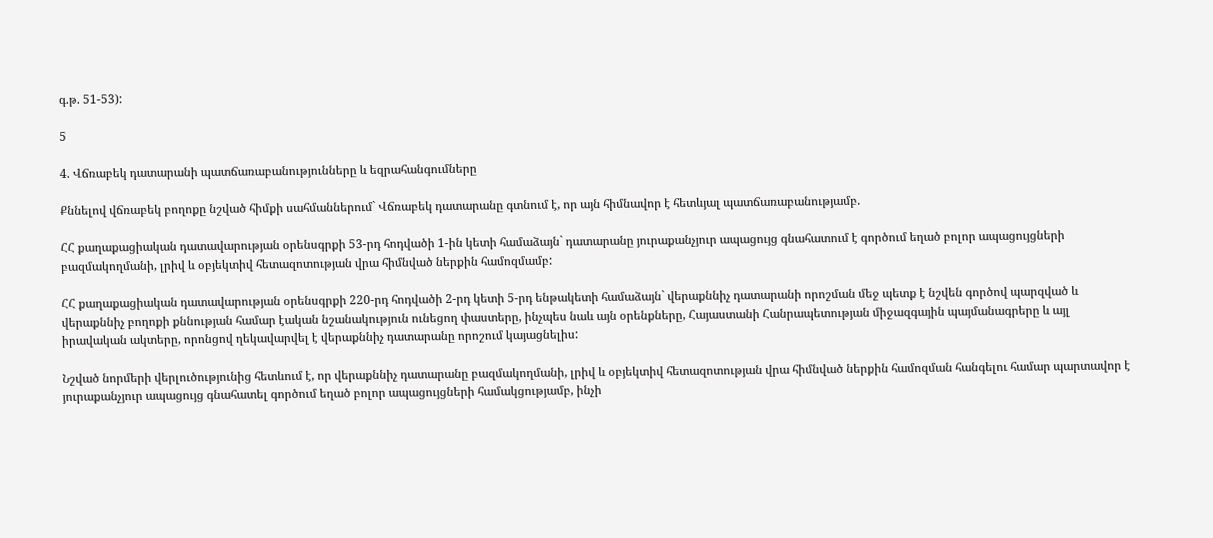գ.թ. 51-53):

5

4. Վճռաբեկ դատարանի պատճառաբանությունները և եզրահանգումները

Քննելով վճռաբեկ բողոքը նշված հիմքի սահմաններում` Վճռաբեկ դատարանը գտնում է, որ այն հիմնավոր է հետևյալ պատճառաբանությամբ.

ՀՀ քաղաքացիական դատավարության օրենսգրքի 53-րդ հոդվածի 1-ին կետի համաձայն` դատարանը յուրաքանչյուր ապացույց գնահատում է գործում եղած բոլոր ապացույցների բազմակողմանի, լրիվ և օբյեկտիվ հետազոտության վրա հիմնված ներքին համոզմամբ:

ՀՀ քաղաքացիական դատավարության օրենսգրքի 220-րդ հոդվածի 2-րդ կետի 5-րդ ենթակետի համաձայն` վերաքննիչ դատարանի որոշման մեջ պետք է նշվեն գործով պարզված և վերաքննիչ բողոքի քննության համար էական նշանակություն ունեցող փաստերը, ինչպես նաև այն օրենքները, Հայաստանի Հանրապետության միջազգային պայմանագրերը և այլ իրավական ակտերը, որոնցով ղեկավարվել է վերաքննիչ դատարանը որոշում կայացնելիս:

Նշված նորմերի վերլուծությունից հետևում է, որ վերաքննիչ դատարանը բազմակողմանի, լրիվ և օբյեկտիվ հետազոտության վրա հիմնված ներքին համոզման հանգելու համար պարտավոր է յուրաքանչյուր ապացույց գնահատել գործում եղած բոլոր ապացույցների համակցությամբ, ինչի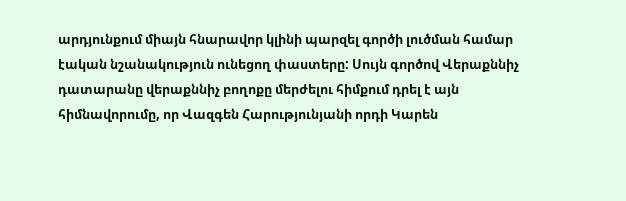արդյունքում միայն հնարավոր կլինի պարզել գործի լուծման համար էական նշանակություն ունեցող փաստերը: Սույն գործով Վերաքննիչ դատարանը վերաքննիչ բողոքը մերժելու հիմքում դրել է այն հիմնավորումը, որ Վազգեն Հարությունյանի որդի Կարեն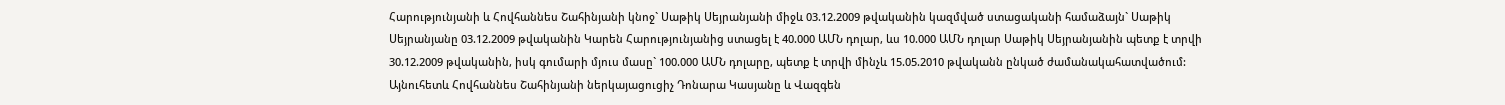Հարությունյանի և Հովհաննես Շահինյանի կնոջ` Սաթիկ Սեյրանյանի միջև 03.12.2009 թվականին կազմված ստացականի համաձայն` Սաթիկ Սեյրանյանը 03.12.2009 թվականին Կարեն Հարությունյանից ստացել է 40.000 ԱՄՆ դոլար, ևս 10.000 ԱՄՆ դոլար Սաթիկ Սեյրանյանին պետք է տրվի 30.12.2009 թվականին, իսկ գումարի մյուս մասը` 100.000 ԱՄՆ դոլարը, պետք է տրվի մինչև 15.05.2010 թվականն ընկած ժամանակահատվածում: Այնուհետև Հովհաննես Շահինյանի ներկայացուցիչ Դոնարա Կասյանը և Վազգեն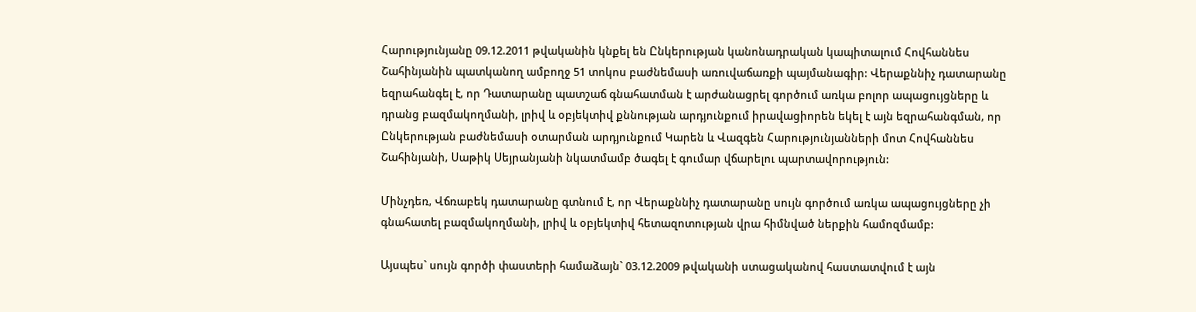Հարությունյանը 09.12.2011 թվականին կնքել են Ընկերության կանոնադրական կապիտալում Հովհաննես Շահինյանին պատկանող ամբողջ 51 տոկոս բաժնեմասի առուվաճառքի պայմանագիր: Վերաքննիչ դատարանը եզրահանգել է, որ Դատարանը պատշաճ գնահատման է արժանացրել գործում առկա բոլոր ապացույցները և դրանց բազմակողմանի, լրիվ և օբյեկտիվ քննության արդյունքում իրավացիորեն եկել է այն եզրահանգման, որ Ընկերության բաժնեմասի օտարման արդյունքում Կարեն և Վազգեն Հարությունյանների մոտ Հովհաննես Շահինյանի, Սաթիկ Սեյրանյանի նկատմամբ ծագել է գումար վճարելու պարտավորություն:

Մինչդեռ, Վճռաբեկ դատարանը գտնում է, որ Վերաքննիչ դատարանը սույն գործում առկա ապացույցները չի գնահատել բազմակողմանի, լրիվ և օբյեկտիվ հետազոտության վրա հիմնված ներքին համոզմամբ:

Այսպես` սույն գործի փաստերի համաձայն` 03.12.2009 թվականի ստացականով հաստատվում է այն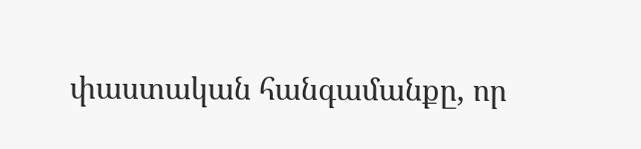փաստական հանգամանքը, որ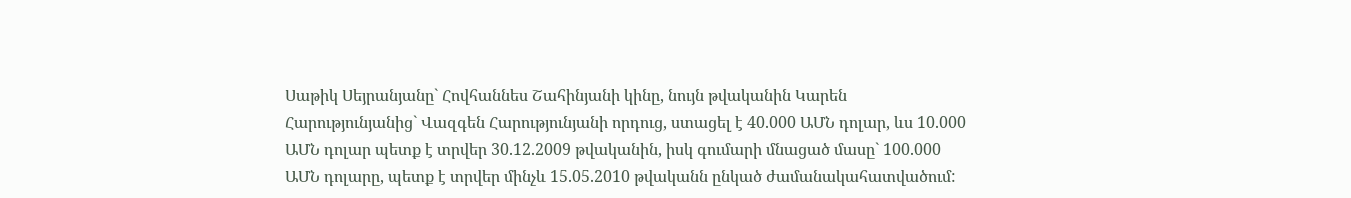Սաթիկ Սեյրանյանը` Հովհաննես Շահինյանի կինը, նույն թվականին Կարեն Հարությունյանից` Վազգեն Հարությունյանի որդուց, ստացել է 40.000 ԱՄՆ դոլար, ևս 10.000 ԱՄՆ դոլար պետք է տրվեր 30.12.2009 թվականին, իսկ գումարի մնացած մասը` 100.000 ԱՄՆ դոլարը, պետք է տրվեր մինչև 15.05.2010 թվականն ընկած ժամանակահատվածում: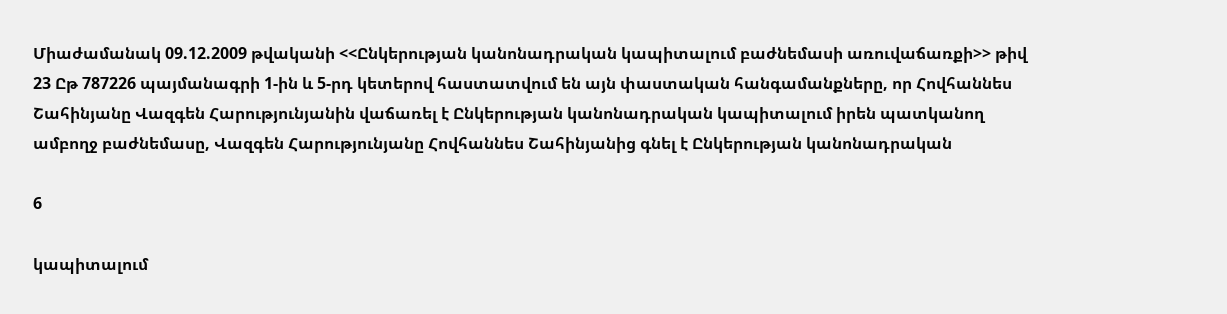Միաժամանակ 09.12.2009 թվականի <<Ընկերության կանոնադրական կապիտալում բաժնեմասի առուվաճառքի>> թիվ 23 Ըթ 787226 պայմանագրի 1-ին և 5-րդ կետերով հաստատվում են այն փաստական հանգամանքները, որ Հովհաննես Շահինյանը Վազգեն Հարությունյանին վաճառել է Ընկերության կանոնադրական կապիտալում իրեն պատկանող ամբողջ բաժնեմասը, Վազգեն Հարությունյանը Հովհաննես Շահինյանից գնել է Ընկերության կանոնադրական

6

կապիտալում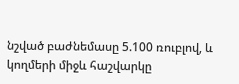նշված բաժնեմասը 5.100 ռուբլով, և կողմերի միջև հաշվարկը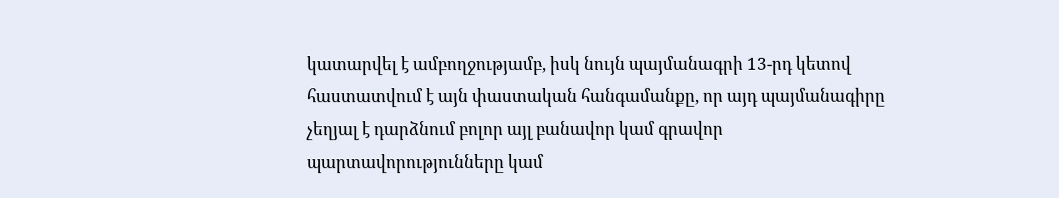կատարվել է ամբողջությամբ, իսկ նույն պայմանագրի 13-րդ կետով հաստատվում է այն փաստական հանգամանքը, որ այդ պայմանագիրը չեղյալ է դարձնում բոլոր այլ բանավոր կամ գրավոր պարտավորությունները կամ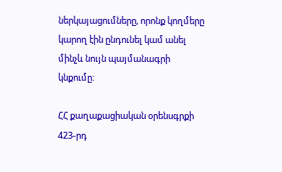ներկայացումները, որոնք կողմերը կարող էին ընդունել կամ անել մինչև նույն պայմանագրի կնքումը:

ՀՀ քաղաքացիական օրենսգրքի 423-րդ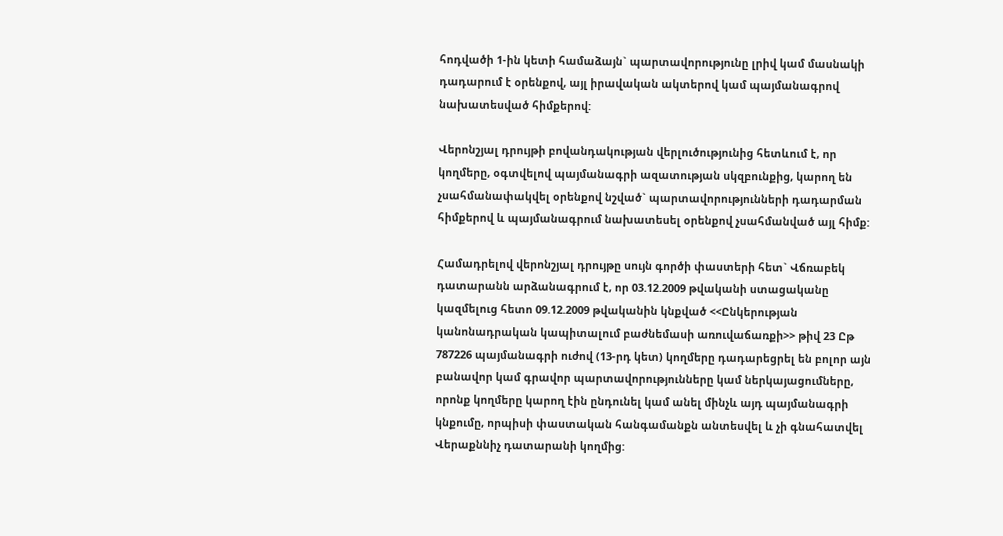հոդվածի 1-ին կետի համաձայն` պարտավորությունը լրիվ կամ մասնակի դադարում է օրենքով, այլ իրավական ակտերով կամ պայմանագրով նախատեսված հիմքերով:

Վերոնշյալ դրույթի բովանդակության վերլուծությունից հետևում է, որ կողմերը, օգտվելով պայմանագրի ազատության սկզբունքից, կարող են չսահմանափակվել օրենքով նշված` պարտավորությունների դադարման հիմքերով և պայմանագրում նախատեսել օրենքով չսահմանված այլ հիմք:

Համադրելով վերոնշյալ դրույթը սույն գործի փաստերի հետ` Վճռաբեկ դատարանն արձանագրում է, որ 03.12.2009 թվականի ստացականը կազմելուց հետո 09.12.2009 թվականին կնքված <<Ընկերության կանոնադրական կապիտալում բաժնեմասի առուվաճառքի>> թիվ 23 Ըթ 787226 պայմանագրի ուժով (13-րդ կետ) կողմերը դադարեցրել են բոլոր այն բանավոր կամ գրավոր պարտավորությունները կամ ներկայացումները, որոնք կողմերը կարող էին ընդունել կամ անել մինչև այդ պայմանագրի կնքումը, որպիսի փաստական հանգամանքն անտեսվել և չի գնահատվել Վերաքննիչ դատարանի կողմից: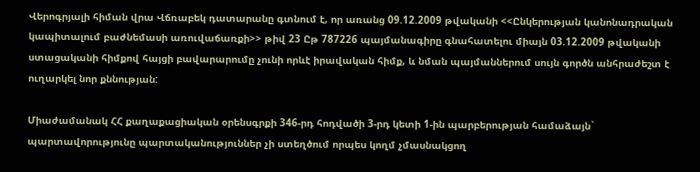Վերոգրյալի հիման վրա Վճռաբեկ դատարանը գտնում է, որ առանց 09.12.2009 թվականի <<Ընկերության կանոնադրական կապիտալում բաժնեմասի առուվաճառքի>> թիվ 23 Ըթ 787226 պայմանագիրը գնահատելու միայն 03.12.2009 թվականի ստացականի հիմքով հայցի բավարարումը չունի որևէ իրավական հիմք, և նման պայմաններում սույն գործն անհրաժեշտ է ուղարկել նոր քննության:

Միաժամանակ ՀՀ քաղաքացիական օրենսգրքի 346-րդ հոդվածի 3-րդ կետի 1-ին պարբերության համաձայն` պարտավորությունը պարտականություններ չի ստեղծում որպես կողմ չմասնակցող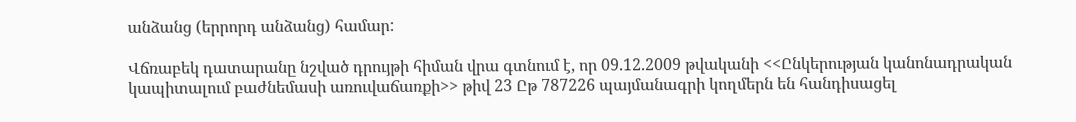անձանց (երրորդ անձանց) համար:

Վճռաբեկ դատարանը նշված դրույթի հիման վրա գտնում է, որ 09.12.2009 թվականի <<Ընկերության կանոնադրական կապիտալում բաժնեմասի առուվաճառքի>> թիվ 23 Ըթ 787226 պայմանագրի կողմերն են հանդիսացել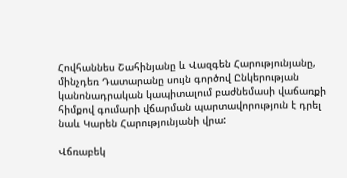Հովհաննես Շահինյանը և Վազգեն Հարությունյանը, մինչդեռ Դատարանը սույն գործով Ընկերության կանոնադրական կապիտալում բաժնեմասի վաճառքի հիմքով գումարի վճարման պարտավորություն է դրել նաև Կարեն Հարությունյանի վրա:

Վճռաբեկ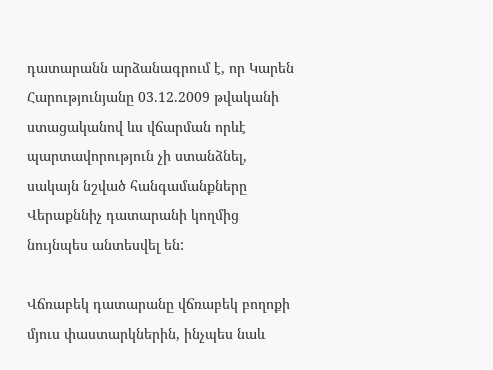դատարանն արձանագրում է, որ Կարեն Հարությունյանը 03.12.2009 թվականի ստացականով ևս վճարման որևէ պարտավորություն չի ստանձնել, սակայն նշված հանգամանքները Վերաքննիչ դատարանի կողմից նույնպես անտեսվել են:

Վճռաբեկ դատարանը վճռաբեկ բողոքի մյուս փաստարկներին, ինչպես նաև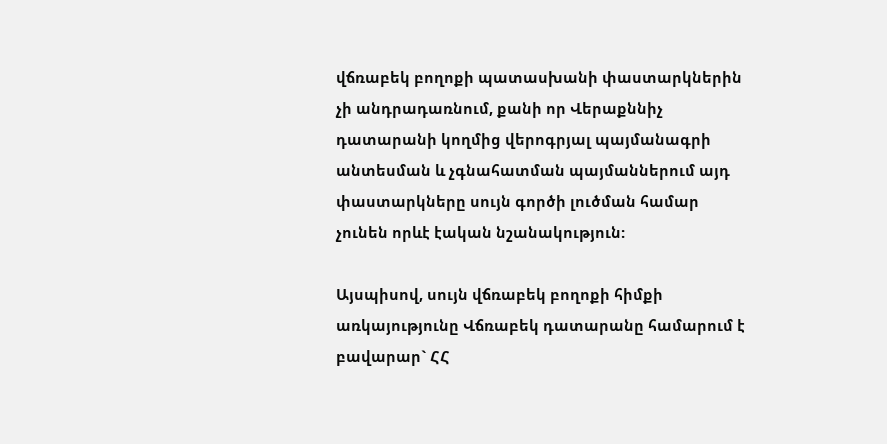վճռաբեկ բողոքի պատասխանի փաստարկներին չի անդրադառնում, քանի որ Վերաքննիչ դատարանի կողմից վերոգրյալ պայմանագրի անտեսման և չգնահատման պայմաններում այդ փաստարկները սույն գործի լուծման համար չունեն որևէ էական նշանակություն:

Այսպիսով, սույն վճռաբեկ բողոքի հիմքի առկայությունը Վճռաբեկ դատարանը համարում է բավարար` ՀՀ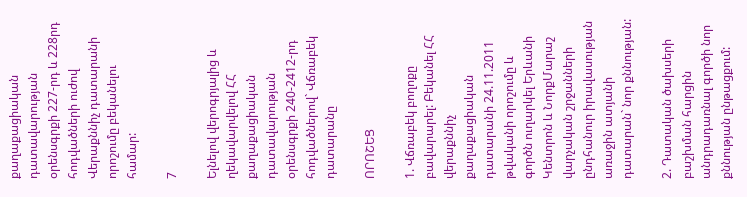քաղաքացիական դատավարության օրենսգրքի 227-րդ և 228րդ հոդվածների ուժով Վերաքննիչ դատարանի որոշումը բեկանելու համար:

7

Ելնելով վերոգրյալից և ղեկավարվելով ՀՀ քաղաքացիական դատավարության օրենսգրքի 240-2412-րդ հոդվածներով` Վճռաբեկ դատարանը

ՈՐՈՇԵՑ

1. Վճռաբեկ բողոքը բավարարել: Բեկանել ՀՀ վերաքննիչ քաղաքացիական դատարանի 24.11.2011 թվականի որոշումը և գործն ուղարկել Երևանի Կենտրոն և ՆորքՄարաշ վարչական շրջանների ընդհանուր իրավասության առաջին ատյանի դատարան` նոր քննության:

2. Դատական ծախսերի բաշխման հարցին անդրադառնալ գործի նոր քննության ընթացքում: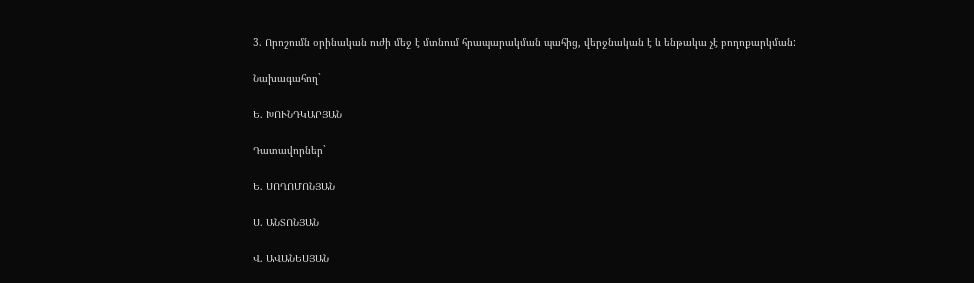3. Որոշումն օրինական ուժի մեջ է մտնում հրապարակման պահից, վերջնական է և ենթակա չէ բողոքարկման:

Նախագահող`

Ե. ԽՈՒՆԴԿԱՐՅԱՆ

Դատավորներ`

Ե. ՍՈՂՈՄՈՆՅԱՆ

Ս. ԱՆՏՈՆՅԱՆ

Վ. ԱՎԱՆԵՍՅԱՆ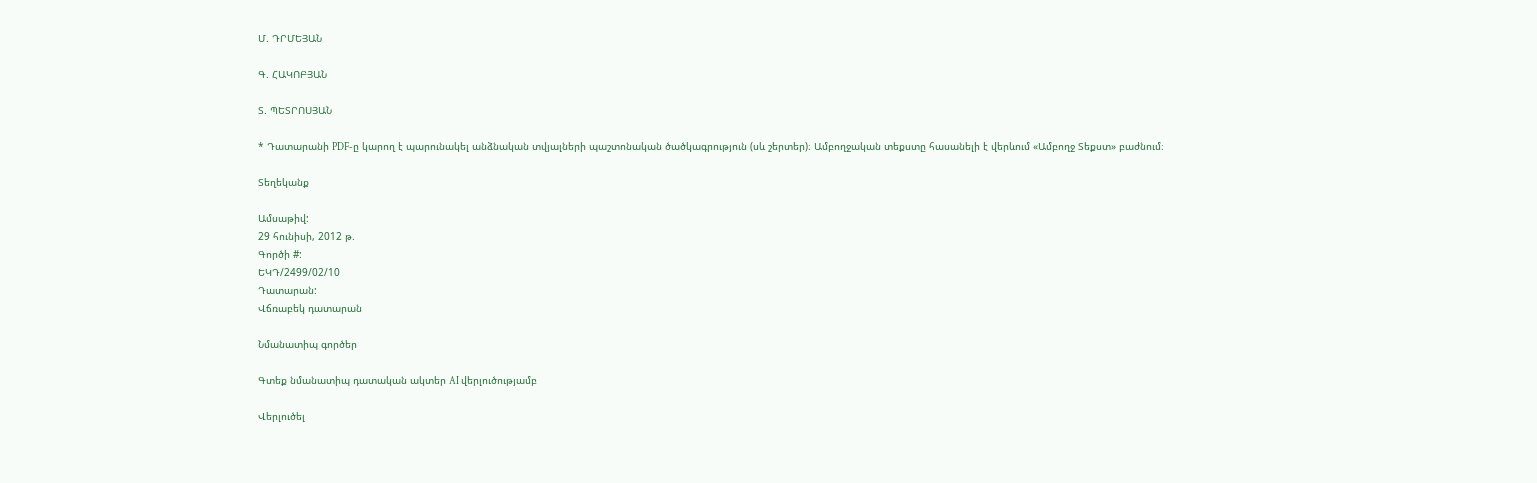Մ. ԴՐՄԵՅԱՆ

Գ. ՀԱԿՈԲՅԱՆ

Տ. ՊԵՏՐՈՍՅԱՆ

* Դատարանի PDF-ը կարող է պարունակել անձնական տվյալների պաշտոնական ծածկագրություն (սև շերտեր)։ Ամբողջական տեքստը հասանելի է վերևում «Ամբողջ Տեքստ» բաժնում։

Տեղեկանք

Ամսաթիվ:
29 հունիսի, 2012 թ.
Գործի #:
ԵԿԴ/2499/02/10
Դատարան:
Վճռաբեկ դատարան

Նմանատիպ գործեր

Գտեք նմանատիպ դատական ակտեր AI վերլուծությամբ

Վերլուծել